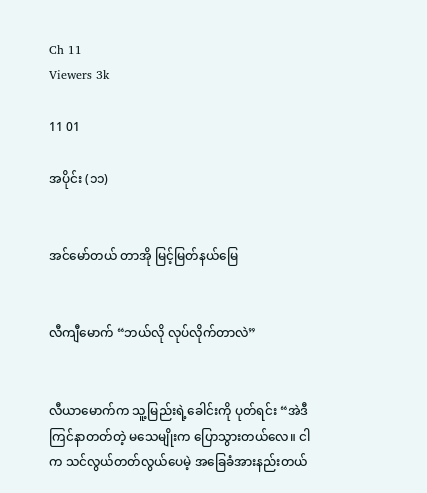Ch 11
Viewers 3k

11 01

အပိုင်း (၁၁)


အင်မော်တယ် တာအို မြင့်မြတ်နယ်မြေ


လီကျီမောက် “ဘယ်လို လုပ်လိုက်တာလဲ”


လီယာမောက်က သူ့မြည်းရဲ့ခေါင်းကို ပုတ်ရင်း “အဲဒီ ကြင်နာတတ်တဲ့ မသေမျိုးက ပြောသွားတယ်လေ။ ငါက သင်လွယ်တတ်လွယ်ပေမဲ့ အခြေခံအားနည်းတယ်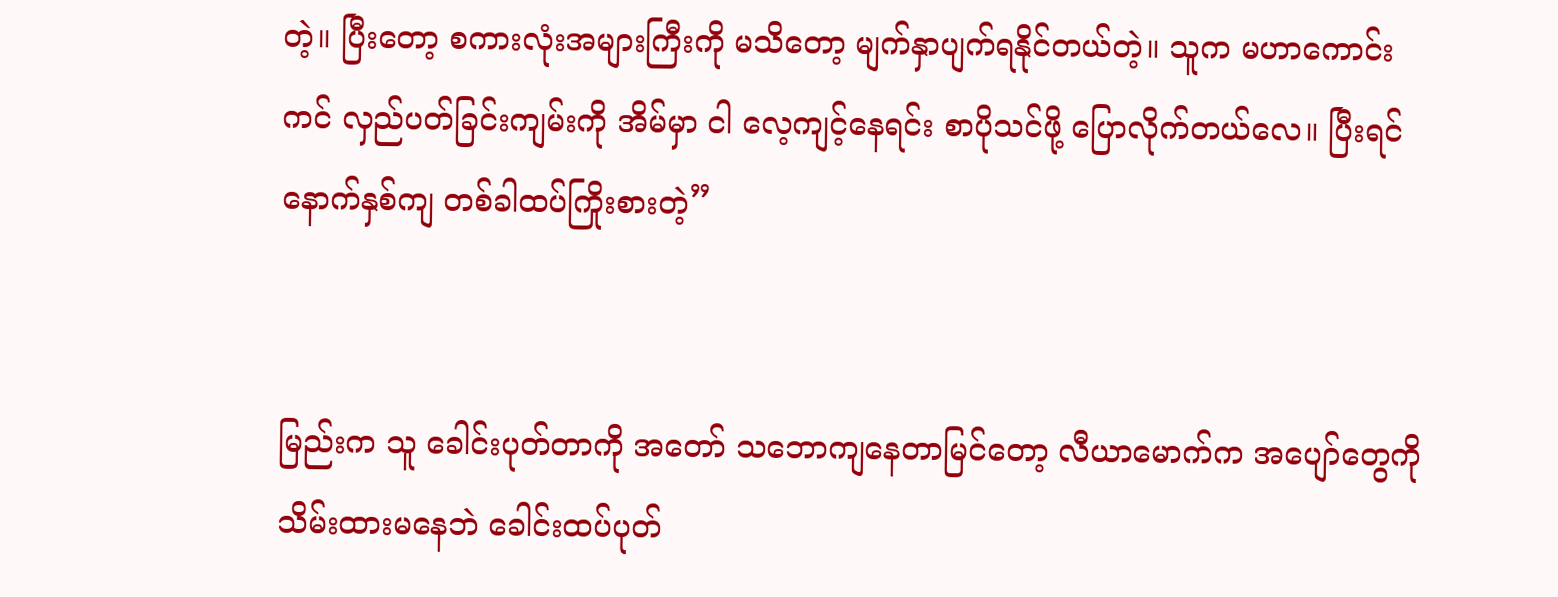တဲ့။ ပြီးတော့ စကားလုံးအများကြီးကို မသိတော့ မျက်နှာပျက်ရနိုင်တယ်တဲ့။ သူက မဟာကောင်းကင် လှည်ပတ်ခြင်းကျမ်းကို အိမ်မှာ ငါ လေ့ကျင့်နေရင်း စာပိုသင်ဖို့ ပြောလိုက်တယ်လေ။ ပြီးရင် နောက်နှစ်ကျ တစ်ခါထပ်ကြိုးစားတဲ့”


မြည်းက သူ ခေါင်းပုတ်တာကို အတော် သဘောကျနေတာမြင်တော့ လီယာမောက်က အပျော်တွေကို သိမ်းထားမနေဘဲ ခေါင်းထပ်ပုတ်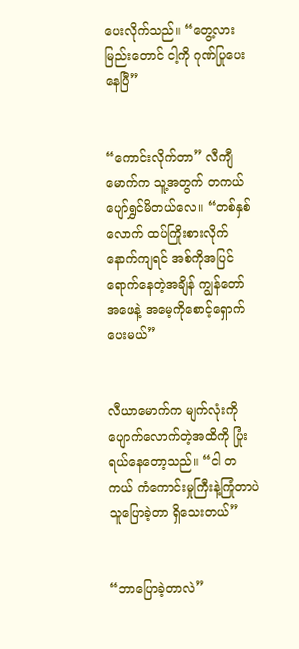ပေးလိုက်သည်။ “တွေ့လား မြည်းတောင် ငါ့ကို ဂုဏ်ပြုပေးနေပြီ”


“ကောင်းလိုက်တာ” လီကျီမောက်က သူ့အတွက် တကယ်ပျော်ရွှင်မိတယ်လေ။ “တစ်နှစ်လောက် ထပ်ကြိုးစားလိုက် နောက်ကျရင် အစ်ကိုအပြင်ရောက်နေတဲ့အချိန် ကျွန်တော် အဖေနဲ့ အမေ့ကိုစောင့်ရှောက်ပေးမယ်”


လီယာမောက်က မျက်လုံးကို ပျောက်လောက်တဲ့အထိကို ပြုံးရယ်နေတော့သည်။ “ငါ တကယ် ကံကောင်းမှုကြီးနဲ့ကြုံတာပဲ သူပြောခဲ့တာ ရှိသေးတယ်”


“ဘာပြောခဲ့တာလဲ”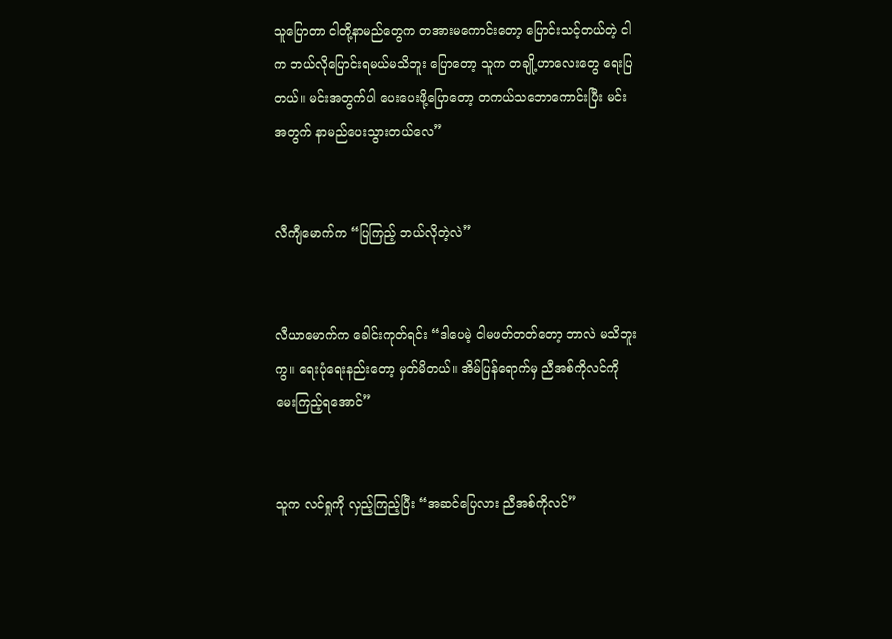သူပြောတာ ငါတို့နာမည်တွေက တအားမကောင်းတော့ ပြောင်းသင့်တယ်တဲ့ ငါက ဘယ်လိုပြောင်းရမယ်မသိဘူး ပြောတော့ သူက တချို့ဟာလေးတွေ ရေးပြတယ်။ မင်းအတွက်ပါ ပေးပေးဖို့ပြောတော့ တကယ်သဘောကောင်းပြီး မင်းအတွက် နာ‌မည်ပေးသွားတယ်လေ”


လီကျီမောက်က “ပြကြည့် ဘယ်လိုတဲ့လဲ”


လီယာမောက်က ခေါင်းကုတ်ရင်း “ဒါပေမဲ့ ငါမဖတ်တတ်တော့ ဘာလဲ မသိဘူးကွ။ ရေးပုံရေးနည်းတော့ မှတ်မိတယ်။ အိမ်ပြန်ရောက်မှ ညီအစ်ကိုလင်ကို မေးကြည့်ရအောင်”


သူက လင်ရှုကို လှည့်ကြည့်ပြီး “အဆင်ပြေလား ညီအစ်ကိုလင်”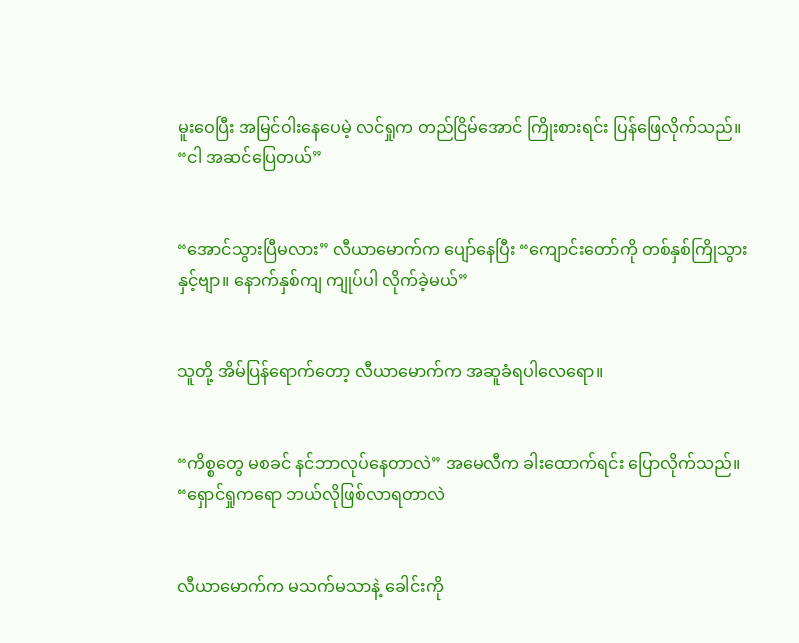မူးဝေပြီး အမြင်ဝါးနေပေမဲ့ လင်ရှုက တည်ငြိမ်အောင် ကြိုးစားရင်း ပြန်ဖြေလိုက်သည်။ “ငါ အဆင်ပြေတယ်”


“အောင်သွားပြီမလား” လီယာမောက်က ပျော်နေပြီး “ကျောင်းတော်ကို တစ်နှစ်ကြိုသွားနှင့်ဗျာ။ နောက်နှစ်ကျ ကျုပ်ပါ လိုက်ခဲ့မယ်”


သူတို့ အိမ်ပြန်ရောက်တော့ လီယာမောက်က အဆူခံရပါလေရော။


“ကိစ္စတွေ မစခင် နင်ဘာလုပ်နေတာလဲ” အမေလီက ခါးထောက်ရင်း ပြောလိုက်သည်။ “ရှောင်ရှုကရော ဘယ်လိုဖြစ်လာရတာလဲ


လီယာမောက်က မသက်မသာနဲ့ ခေါင်းကို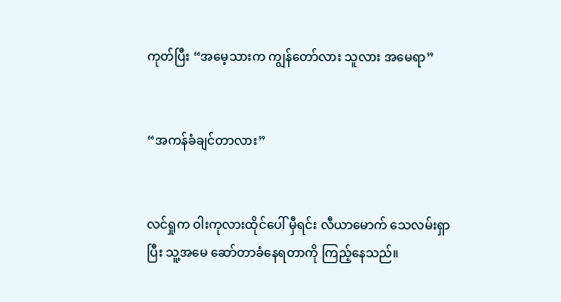ကုတ်ပြီး “အမေ့သားက ကျွန်တော်လား သူလား အမေရာ”


“အကန်ခံချင်တာလား”


လင်ရှုက ဝါးကုလားထိုင်ပေါ် မှီရင်း လီယာမောက် သေလမ်းရှာပြီး သူ့အမေ ဆော်တာခံနေရတာကို ကြည့်နေသည်။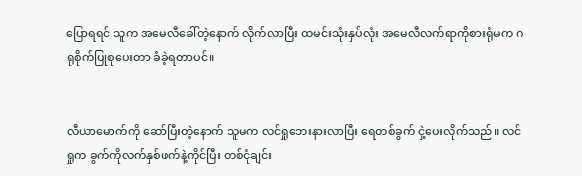ပြောရရင် သူက အမေလီခေါ်တဲ့နောက် လိုက်လာပြီး ထမင်းသုံးနှပ်လုံး အမေလီလက်ရာကိုစားရုံမက ဂရုစိုက်ပြုစုပေးတာ ခံခဲ့ရတာပင်။


လီယာမောက်ကို ဆော်ပြီးတဲ့နောက် သူမက လင်ရှုဘေးနားလာပြီး ရေတစ်ခွက် ငှဲ့ပေးလိုက်သည်။ လင်ရှုက ခွက်ကိုလက်နှစ်ဖက်နဲ့ကိုင်ပြီး တစ်ငုံချင်း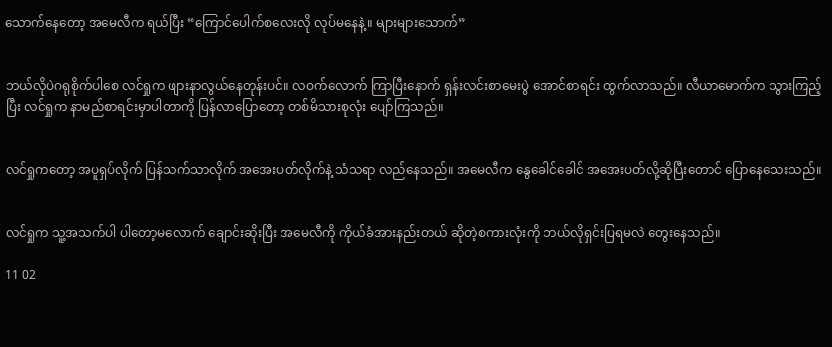သောက်နေတော့ အမေလီက ရယ်ပြီး “ကြောင်ပေါက်စလေးလို လုပ်မနေနဲ့။ များများသောက်”


ဘယ်လိုပဲဂရုစိုက်ပါစေ လင်ရှုက ဖျားနာလွယ်နေတုန်းပင်။ လဝက်လောက် ကြာပြီးနောက် ရှန်းလင်းစာမေးပွဲ အောင်စာရင်း ထွက်လာသည်။ လီယာမောက်က သွားကြည့်ပြီး လင်ရှုက နာမည်စာရင်းမှာပါတာကို ပြန်လာပြောတော့ တစ်မိသားစုလုံး ပျော်ကြသည်။


လင်ရှုကတော့ အပူရှပ်လိုက် ပြန်သက်သာလိုက် အအေးပတ်လိုက်နဲ့ သံသရာ လည်နေသည်။ အမေလီက နွေခေါင်ခေါင် အအေးပတ်လို့ဆိုပြီးတောင် ပြောနေသေးသည်။


လင်ရှုက သူ့အသက်ပါ ပါတော့မလောက် ချောင်းဆိုးပြီး အမေလီကို ကိုယ်ခံအားနည်းတယ် ဆိုတဲ့စကားလုံးကို ဘယ်လိုရှင်းပြရမလဲ တွေးနေသည်။

11 02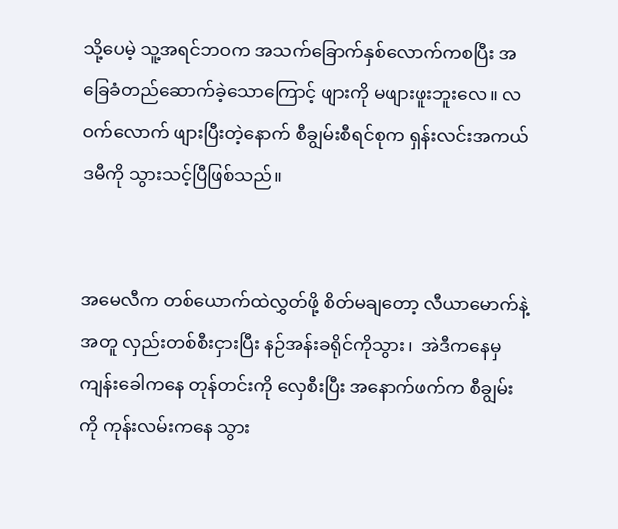သို့ပေမဲ့ သူ့အရင်ဘဝက အသက်ခြောက်နှစ်လောက်ကစပြီး အခြေခံတည်ဆောက်ခဲ့သောကြောင့် ဖျားကို မဖျားဖူးဘူးလေ။ လဝက်လောက် ဖျားပြီးတဲ့နောက် စီချွမ်းစီရင်စုက ရှန်းလင်းအကယ်ဒမီကို သွားသင့်ပြီဖြစ်သည်။


အမေလီက တစ်ယောက်ထဲလွှတ်ဖို့ စိတ်မချတော့ လီယာမောက်နဲ့အတူ လှည်းတစ်စီးငှားပြီး နဉ်အန်းခရိုင်ကိုသွား၊  အဲဒီကနေမှ ကျန်းခေါကနေ တုန်တင်းကို လှေစီးပြီး အနောက်ဖက်က စီချွမ်းကို ကုန်းလမ်းကနေ သွား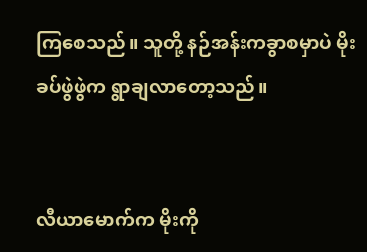ကြစေသည်။ သူတို့ နဉ်အန်းကခွာစမှာပဲ မိုးခပ်ဖွဲဖွဲက ရွာချလာတော့သည်။


လီယာမောက်က မိုးကို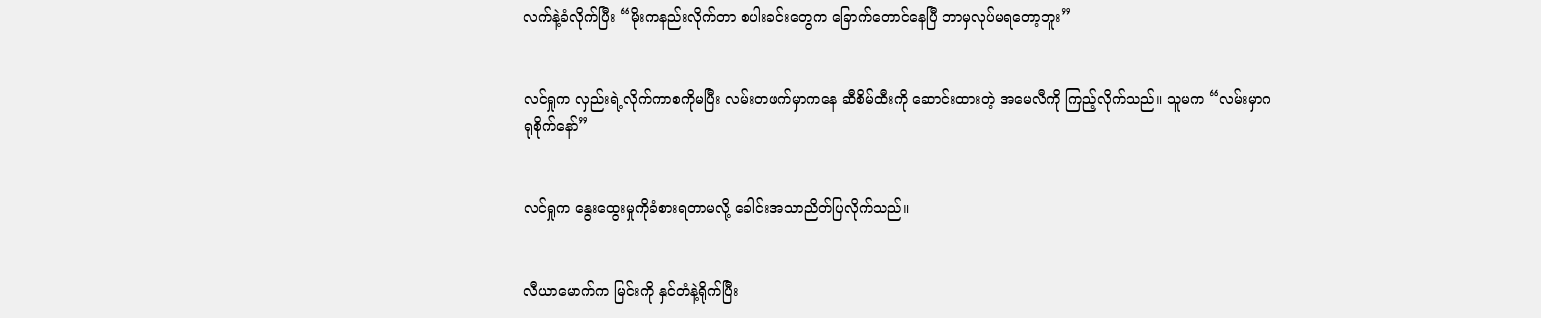လက်နဲ့ခံလိုက်ပြီး “မိုးကနည်းလိုက်တာ စပါးခင်းတွေက ခြောက်တောင်နေပြီ ဘာမှလုပ်မရတော့ဘူး”


လင်ရှုက လှည်းရဲ့လိုက်ကာစကိုမပြီး လမ်းတဖက်မှာကနေ ဆီစိမ်ထီးကို ဆောင်းထားတဲ့ အမေလီကို ကြည့်လိုက်သည်။ သူမက “လမ်းမှာဂရုစိုက်နော်”


လင်ရှုက နွေးထွေးမှုကိုခံစားရတာမလို့ ခေါင်းအသာညိတ်ပြလိုက်သည်။


လီယာမောက်က မြင်းကို နှင်တံနဲ့ရိုက်ပြီး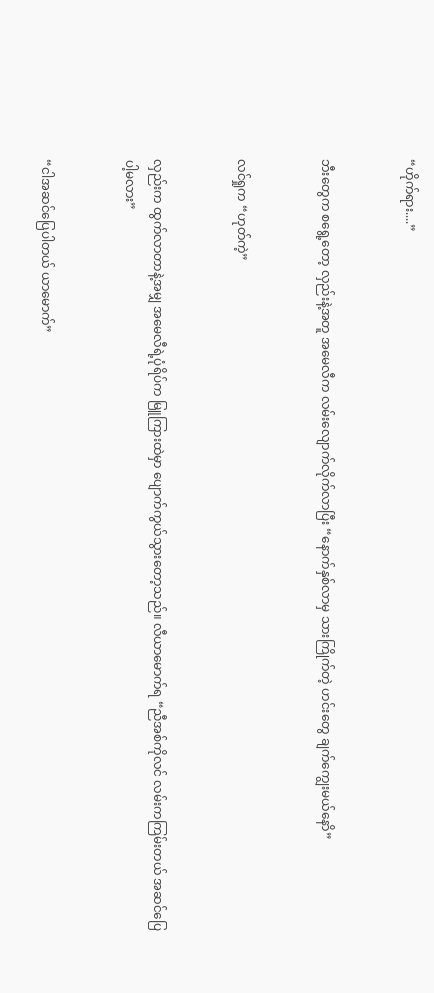“ဟိုက်ရား....”


ဘီးတွေက စရွေ့တော့ လှည်းနဲ့အတူ အမေလီက လမ်းလျောက်လိုက်လာပြီး “နောက်နှစ်လာမှ သားကြိုက်တဲ့ ဟင်းတွေ ချက်ကျွေးမယ်နောိ”


လင်ရှုက “ဟုတ်ကဲ့”


လှည်းက ထွက်လာတာနဲ့အမျှ အမေလီရဲ့ပုံရိပ်က မြူကြားထဲမှာ ပျောက်ကွယ်သွားတော့သည်။ လီယာမောက်ရ “ညီအစ်ကိုလင် လမ်းကကြမ်းတယ် အဆင်ပြေပါ့မလား”


“ငါအဆင်ပြေပါတယ် ယာမောက်”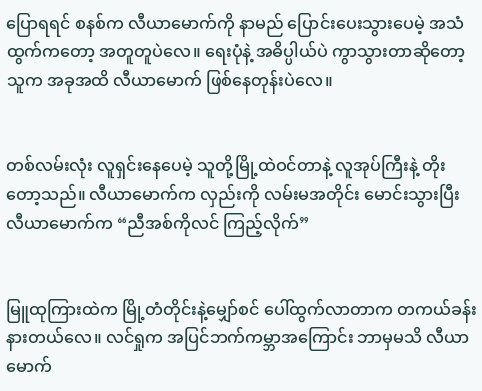ပြောရရင် စနစ်က လီယာမောက်ကို နာမည် ပြောင်းပေးသွားပေမဲ့ အသံထွက်ကတော့ အတူတူပဲလေ။ ရေးပုံနဲ့ အဓိပ္ပါယ်ပဲ ကွာသွားတာဆိုတော့ သူက အခုအထိ လီယာမောက် ဖြစ်နေတုန်းပဲလေ။


တစ်လမ်းလုံး လူရှင်းနေပေမဲ့ သူတို့မြို့ထဲဝင်တာနဲ့ လူအုပ်ကြီးနဲ့ တိုးတော့သည်။ လီယာမောက်က လှည်းကို လမ်းမအတိုင်း မောင်းသွားပြီး လီယာမောက်က “ညီအစ်ကိုလင် ကြည့်လိုက်”


မြူထုကြားထဲက မြို့တံတိုင်းနဲ့မျှော်စင် ပေါ်ထွက်လာတာက တကယ်ခန်းနားတယ်လေ။ လင်ရှုက အပြင်ဘက်ကမ္ဘာအကြောင်း ဘာမှမသိ လီယာမောက်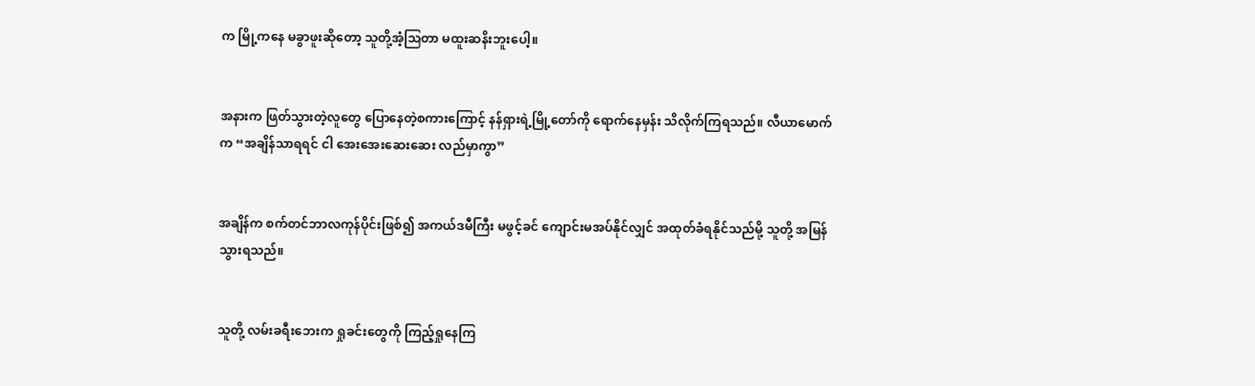က မြို့ကနေ မခွာဖူးဆိုတော့ သူတို့အံ့ဩတာ မထူးဆနိးဘူးပေါ့။


အနားက ဖြတ်သွားတဲ့လူတွေ ပြောနေတဲ့စကားကြောင့် နန်ရှားရဲ့မြို့တော်ကို ရောက်နေမှန်း သိလိုက်ကြရသည်။ လီယာမောက်က “အချိန်သာရရင် ငါ အေးအေးဆေးဆေး လည်မှာကွာ”


အချိန်က စက်တင်ဘာလကုန်ပိုင်းဖြစ်၍ အကယ်ဒမီကြီး မဖွင့်ခင် ကျောင်းမအပ်နိုင်လျှင် အထုတ်ခံရနိုင်သည်မို့ သူတို့ အမြန်သွားရသည်။


သူတို့ လမ်းခရီးဘေးက ရှုခင်းတွေကို ကြည့်ရှုနေကြ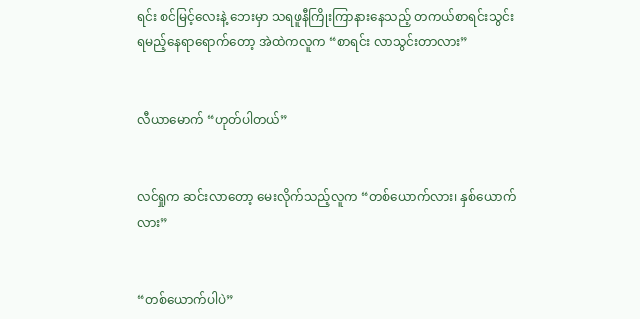ရင်း စင်မြင့်လေးနဲ့ ဘေးမှာ သရဖူနီကြိုးကြာနားနေသည့် တကယ်စာရင်းသွင်းရမည့်နေရာရောက်တော့ အဲထဲကလူက “စာရင်း လာသွင်းတာလား”


လီယာမောက် “ဟုတ်ပါတယ်”


လင်ရှုက ဆင်းလာတော့ မေးလိုက်သည့်လူက “တစ်ယောက်လား၊ နှစ်ယောက်လား”


“တစ်ယောက်ပါပဲ”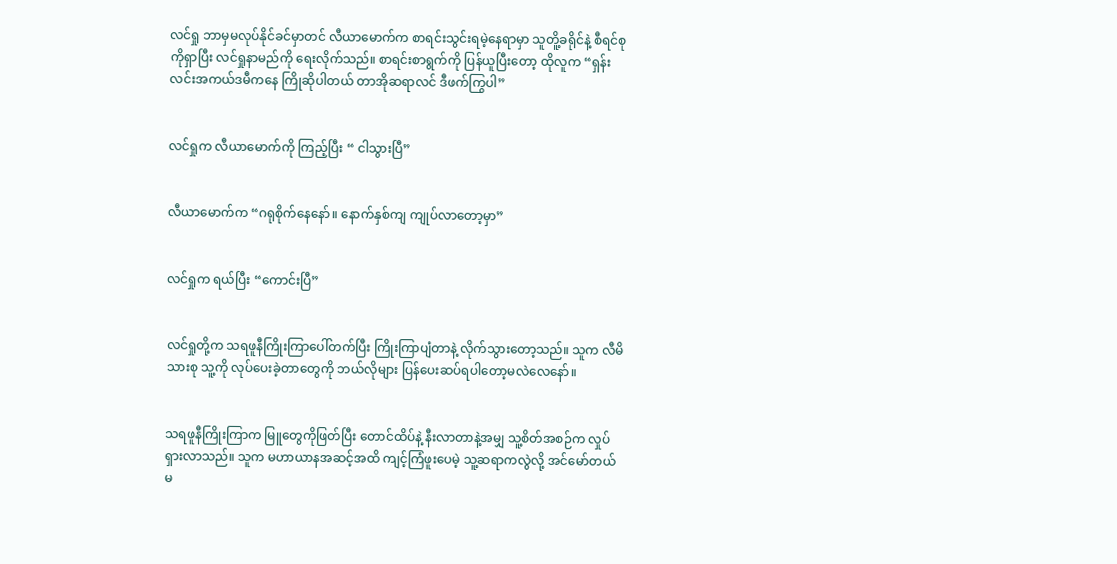လင်ရှု ဘာမှမလုပ်နိုင်ခင်မှာတင် လီယာမောက်က စာရင်းသွင်းရမဲ့နေရာမှာ သူတိူ့ခရိုင်နဲ့ စီရင်စုကိုရှာပြီး လင်ရှုနာမည်ကို‌ ရေးလိုက်သည်။ စာရင်းစာရွက်ကို ပြန်ယူပြီးတော့ ထိုလူက “ရှန်းလင်းအကယ်ဒမီကနေ ကြိုဆိုပါတယ် တာအိုဆရာလင် ဒီဖက်ကြွပါ”


လင်ရှုက လီယာမောက်ကို ကြည့်ပြီး “ ငါသွားပြီ”


လီယာမောက်က “ဂရုစိုက်နေနော်။ နောက်နှစ်ကျ ကျုပ်လာတော့မှာ”


လင်ရှုက ရယ်ပြီး “ကောင်းပြီ”


လင်ရှုတို့က သရဖူနီကြိုးကြာပေါ်တက်ပြီး ကြိုးကြာပျံတာနဲ့ လိုက်သွားတော့သည်။ သူက လီမိသားစု သူ့ကို လုပ်ပေးခဲ့တာတွေကို ဘယ်လိုများ ပြန်ပေးဆပ်ရပါတော့မလဲလေနော်။


သရဖူနီကြိုးကြာက မြူတွေကိုဖြတ်ပြီး တောင်ထိပ်နဲ့ နီးလာတာနဲ့အမျှ သူ့စိတ်အစဉ်က လှုပ်ရှားလာသည်။ သူက မဟာယာနအဆင့်အထိ ကျင့်ကြံဖူးပေမဲ့ သူ့ဆရာကလွဲလို့ အင်မော်တယ်မ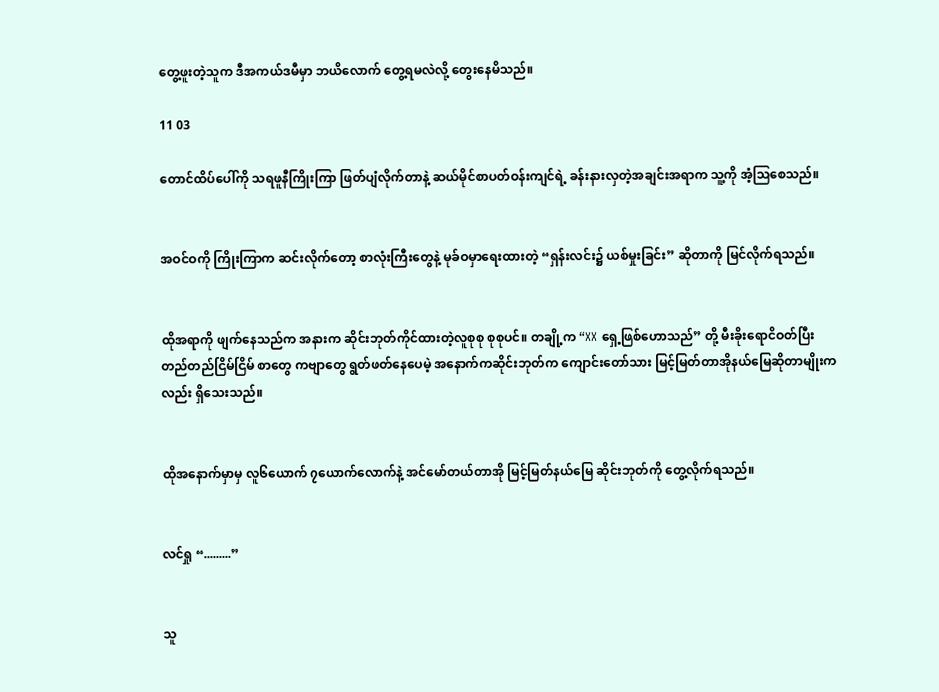တွေ့ဖူးတဲ့သူက ဒီအကယ်ဒမီမှာ ဘယိလောက် တွေ့ရမလဲလို့ တွေးနေမိသည်။

11 03

တောင်ထိပ်ပေါ်ကို သရဖူနီကြိုးကြာ ဖြတ်ပျံလိုက်တာနဲ့ ဆယ်မိုင်စာပတ်ဝန်းကျင်ရဲ့ ခန်းနားလှတဲ့အချင်းအရာက သူ့ကို အံ့ဩစေသည်။


အဝင်ဝကို ကြိုးကြာက ဆင်းလိုက်တော့ စာလုံးကြီးတွေနဲ့ မုခ်ဝမှာရေးထားတဲ့ “ရှန်းလင်း၌ ယစ်မှုးခြင်း” ဆိုတာကို မြင်လိုက်ရသည်။


ထိုအရာကို ဖျက်နေသည်က အနားက ဆိုင်းဘုတ်ကိုင်ထားတဲ့လူစုစု စုစုပင်။ တချို့က “XX ရှေ့ဖြစ်ဟောသည်” တို့ မီးခိုးရောငိဝတ်ပြီး တည်တည်ငြိမ်ငြိမ် စာတွေ ကဗျာတွေ ရွတ်ဖတ်နေပေမဲ့ အနောက်ကဆိုင်းဘုတ်က ကျောင်းတော်သား မြင့်မြတ်တာအိုနယ်မြေဆိုတာမျိုးကလည်း ရှိသေးသည်။


ထိုအနောက်မှာမှ လူ၆ယောက် ၇ယောက်လောက်နဲ့ အင်မော်တယ်တာအို မြင့်မြတ်နယ်မြေ ဆိုင်းဘုတ်ကို တွေ့လိုက်ရသည်။


လင်ရှု “.........”


သူ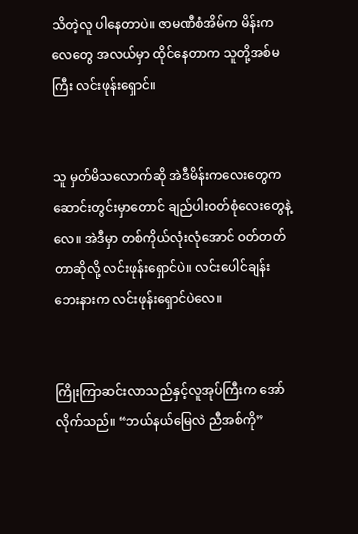သိတဲ့လူ ပါနေတာပဲ။ ဇာမဏီစံအိမ်က မိန်းကလေတွေ အလယ်မှာ ထိုင်နေတာက သူတို့အစ်မကြီး လင်းဖုန်းရှောင်။


သူ မှတ်မိသလောက်ဆို အဲဒီမိန်းကလေးတွေက ဆောင်းတွင်းမှာတောင် ချည်ပါးဝတ်စုံလေးတွေနဲ့လေ။ အဲဒီမှာ တစ်ကိုယ်လုံးလုံအောင် ဝတ်တတ်တာဆိုလို့ လင်းဖုန်းရှောင်ပဲ။ ‌လင်းပေါင်ချန်းဘေးနားက လင်းဖုန်းရှောင်ပဲလေ။


ကြိုးကြာဆင်းလာသည်နှင့်လူအုပ်ကြီးက အော်လိုက်သည်။ “ဘယ်နယ်မြေလဲ ညီအစ်ကို”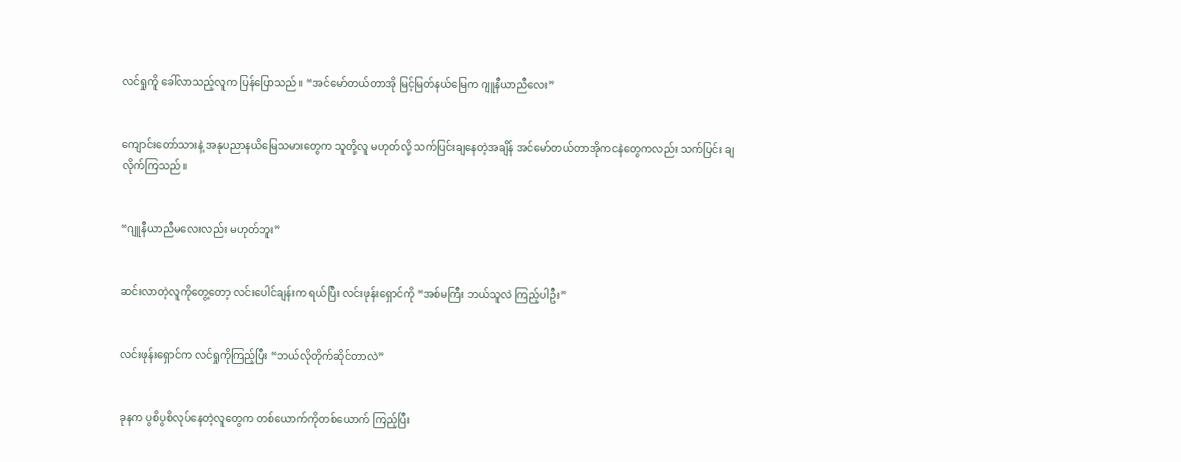လင်ရှုကိူ ခေါ်လာသည့်လူက ပြန်ပြောသည်။ “အင်မော်တယ်တာအို မြင့်မြတ်နယ်မြေက ဂျူနီယာညီလေး”


ကျောင်းတော်သားနဲ့ အနုပညာနယိမြေသမားတွေက သူတို့လူ မဟုတ်လို့ သက်ပြင်းချနေတဲ့အချိန် အင်မော်တယ်တာအိုကငနဲတွေကလည်း သက်ပြင်း ချလိုက်ကြသည်။


“ဂျူနီယာညီမလေးလည်း မဟုတ်ဘူး”


ဆင်းလာတဲ့လူကိုတွေ့တော့ လင်းပေါင်ချန်းက ရယ်ပြီး လင်းဖုန်းရှောင်ကို “အစ်မကြီး ဘယ်သူလဲ ကြည့်ပါဦး”


လင်းဖုန်းရှောင်က လင်ရှုကိုကြည့်ပြီး “ဘယ်လိုတိုက်ဆိုင်တာလဲ”


ခုနက ပွစိပွစိလုပ်နေတဲ့လူတွေက တစ်ယောက်ကိုတစ်ယောက် ကြည့်ပြီး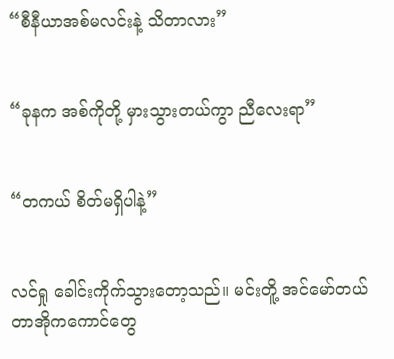“စီနီယာအစ်မလင်းနဲ့ သိတာလား”


“ခုနက အစ်ကိုတို့ မှားသွားတယ်ကွာ ညီလေးရာ”


“တကယ် စိတ်မရှိပါနဲ့”


လင်ရှု ခေါင်းကိုက်သွားတော့သည်။ မင်းတိူ့ အင်မော်တယ်တာအိုကကောင်တွေ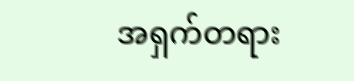အရှက်တရား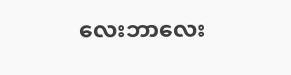လေးဘာလေး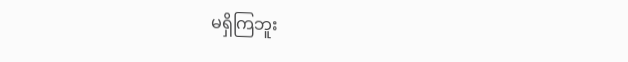မရှိကြဘူး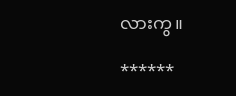လားကွ။

******